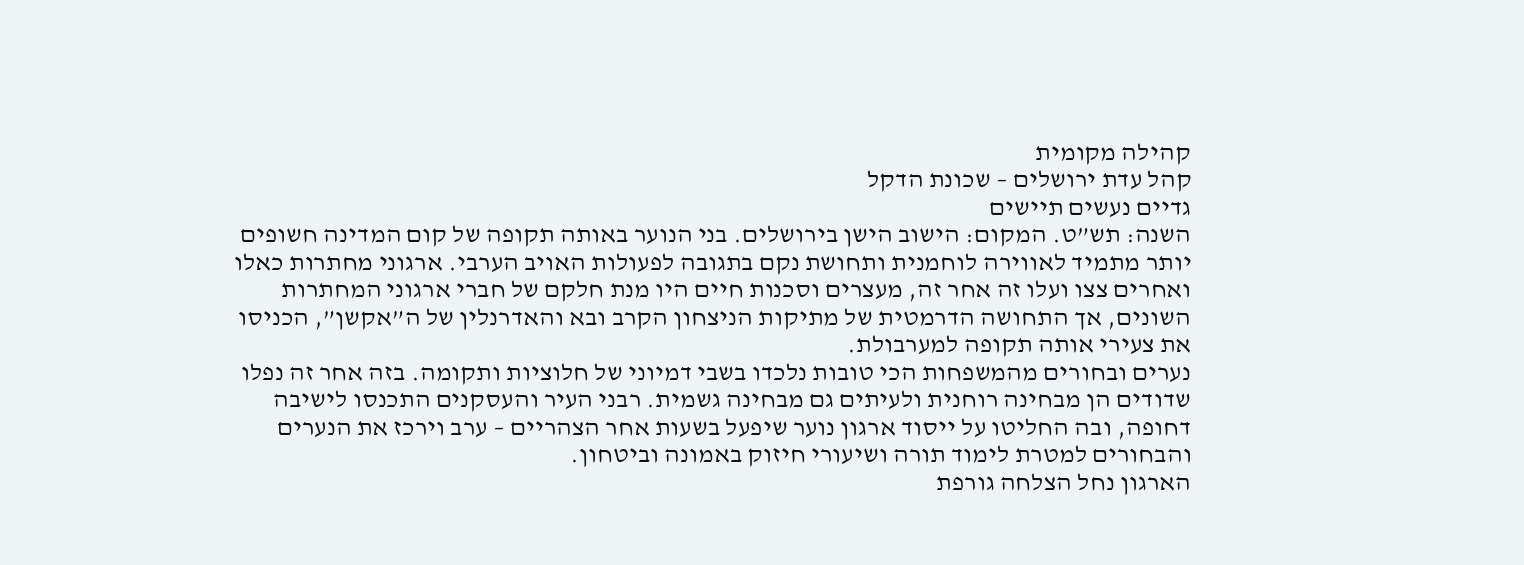קהילה מקומית
קהל עדת ירושלים – שכונת הדקל
גדיים נעשים תיישים
השנה: תש”ט. המקום: הישוב הישן בירושלים. בני הנוער באותה תקופה של קום המדינה חשופים יותר מתמיד לאווירה לוחמנית ותחושת נקם בתגובה לפעולות האויב הערבי. ארגוני מחתרות כאלו ואחרים צצו ועלו זה אחר זה, מעצרים וסכנות חיים היו מנת חלקם של חברי ארגוני המחתרות השונים, אך התחושה הדרמטית של מתיקות הניצחון הקרב ובא והאדרנלין של ה”אקשן”, הכניסו את צעירי אותה תקופה למערבולת.
נערים ובחורים מהמשפחות הכי טובות נלכדו בשבי דמיוני של חלוציות ותקומה. בזה אחר זה נפלו שדודים הן מבחינה רוחנית ולעיתים גם מבחינה גשמית. רבני העיר והעסקנים התכנסו לישיבה דחופה, ובה החליטו על ייסוד ארגון נוער שיפעל בשעות אחר הצהריים – ערב וירכז את הנערים והבחורים למטרת לימוד תורה ושיעורי חיזוק באמונה וביטחון.
הארגון נחל הצלחה גורפת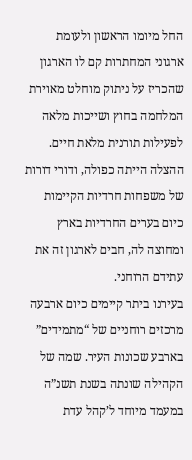החל מיומו הראשון ולעומת ארגוני המחתרות קם לו הארגון שהכריז על ניתוק מוחלט מאוירת המלחמה בחוץ ושייכות מלאה לפעילות תורנית מלאת חיים. ההצלה הייתה כפולה, ודורי דורות של משפחות חרדיות הקיימות כיום בערים החרדיות בארץ ומחוצה לה, חבים לארגון זה את עתידם הרוחני.
בעירנו ביתר קיימים כיום ארבעה מרכזים רוחניים של “מתמידים” בארבע שכונות העיר. שמה של הקהילה שונתה בשנת תשנ”ה במעמד מיוחד ל’קהל עדת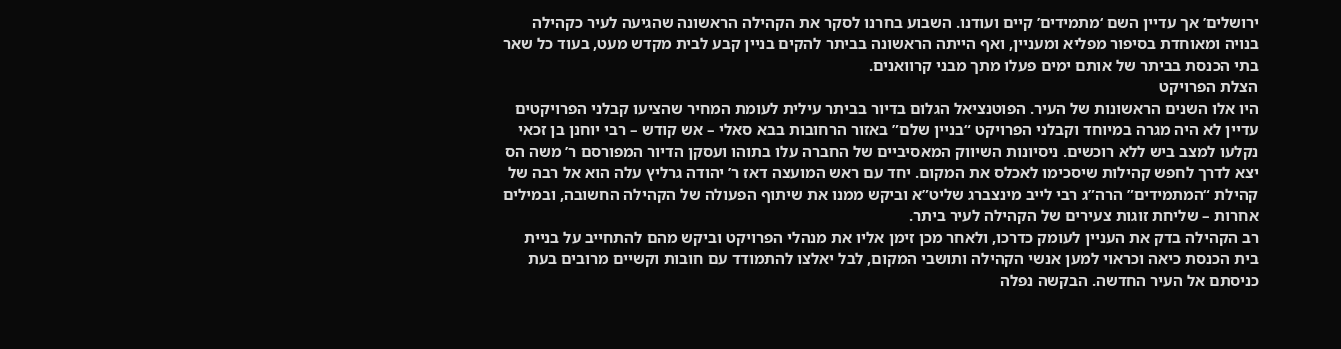ירושלים’ אך עדיין השם ‘מתמידים’ קיים ועודנו. השבוע בחרנו לסקר את הקהילה הראשונה שהגיעה לעיר כקהילה בנויה ומאוחדת בסיפור מפליא ומעניין, ואף הייתה הראשונה בביתר להקים בניין קבע לבית מקדש מעט, בעוד כל שאר בתי הכנסת בביתר של אותם ימים פעלו מתך מבני קרוואנים.
הצלת הפרויקט
היו אלו השנים הראשונות של העיר. הפוטנציאל הגלום בדיור בביתר עילית לעומת המחיר שהציעו קבלני הפרויקטים עדיין לא היה מגרה במיוחד וקבלני הפרויקט “בניין שלם” באזור הרחובות בבא סאלי – אש קודש – רבי יוחנן בן זכאי נקלעו למצב ביש ללא רוכשים. ניסיונות השיווק המאסיביים של החברה עלו בתוהו ועסקן הדיור המפורסם ר’ משה הס יצא לדרך לחפש קהילות שיסכימו לאכלס את המקום. יחד עם ראש המועצה דאז ר’ יהודה גרליץ עלה הוא אל רבה של קהילת “המתמידים” הרה”ג רבי לייב מינצברג שליט”א וביקש ממנו את שיתוף הפעולה של הקהילה החשובה, ובמילים אחרות – שליחת זוגות צעירים של הקהילה לעיר ביתר.
רב הקהילה בדק את העניין לעומק כדרכו, ולאחר מכן זימן אליו את מנהלי הפרויקט וביקש מהם להתחייב על בניית בית הכנסת כיאה וכראוי למען אנשי הקהילה ותושבי המקום, לבל יאלצו להתמודד עם חובות וקשיים מרובים בעת כניסתם אל העיר החדשה. הבקשה נפלה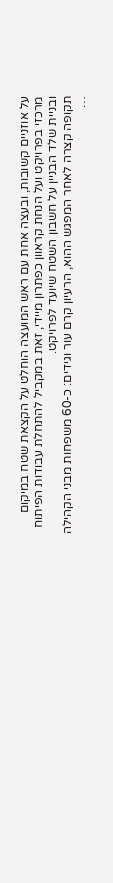על אוזניים קשובות, ובעצה אחת עם ראש המועצה הוחלט על הקצאת שטח במיקום מרכזי בפרויקט ועל הנחת קראוון כפתרון מיידי, זאת במקביל להתחלת עבודות הפיתוח ובניית שלד הבניין על חשבון השטח שיועד לפרויקט.
תקופה קצרה לאחר המפגש ההוא, הרעיון קרם עור וגידים: כ-60 משפחות מבני הקהילה …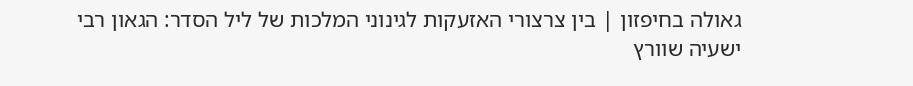גאולה בחיפזון | בין צרצורי האזעקות לגינוני המלכות של ליל הסדר: הגאון רבי ישעיה שוורץ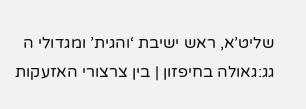שליט’א, ראש ישיבת ‘והגית’ ומגדולי ה
גג:גאולה בחיפזון | בין צרצורי האזעקות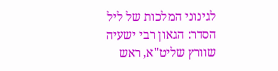לגינוני המלכות של ליל הסדר: הגאון רבי ישעיה שוורץ שליט"א, ראש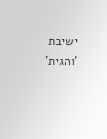ישיבת 'והגית'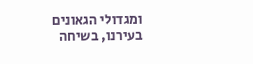ומגדולי הגאונים בעירנו, בשיחה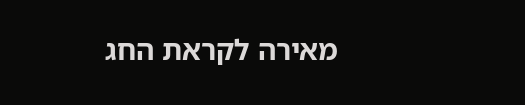מאירה לקראת החג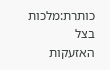כותרת:מלכות בצל האזעקות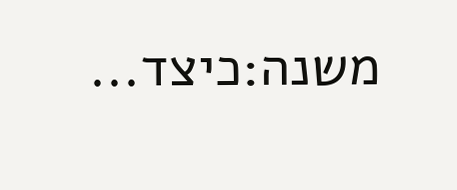משנה:כיצד...